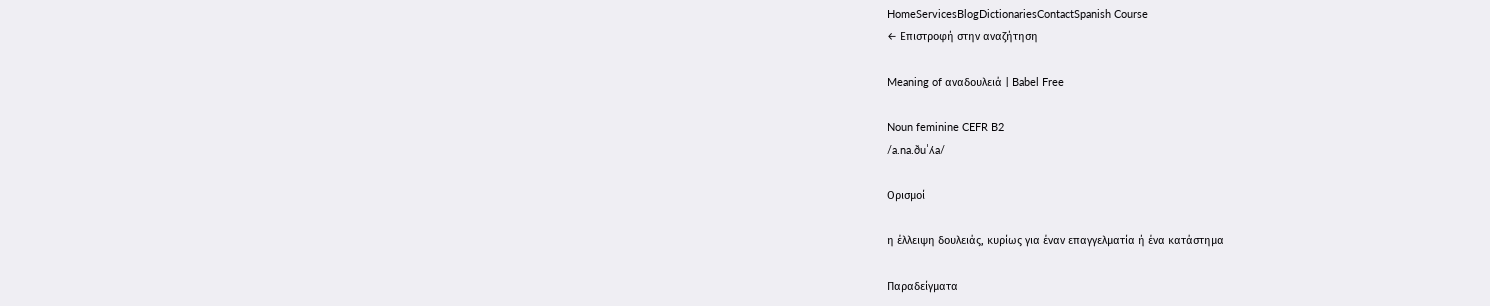HomeServicesBlogDictionariesContactSpanish Course
← Επιστροφή στην αναζήτηση

Meaning of αναδουλειά | Babel Free

Noun feminine CEFR B2
/a.na.ðuˈʎa/

Ορισμοί

η έλλειψη δουλειάς, κυρίως για έναν επαγγελματία ή ένα κατάστημα

Παραδείγματα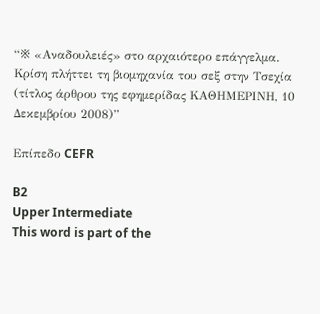“※ «Αναδουλειές» στο αρχαιότερο επάγγελμα. Κρίση πλήττει τη βιομηχανία του σεξ στην Τσεχία (τίτλος άρθρου της εφημερίδας ΚΑΘΗΜΕΡΙΝΗ, 10 Δεκεμβρίου 2008)”

Επίπεδο CEFR

B2
Upper Intermediate
This word is part of the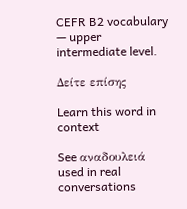CEFR B2 vocabulary — upper intermediate level.

Δείτε επίσης

Learn this word in context

See αναδουλειά used in real conversations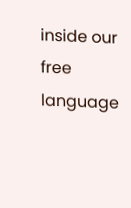inside our free language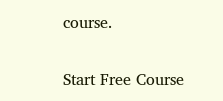course.

Start Free Course